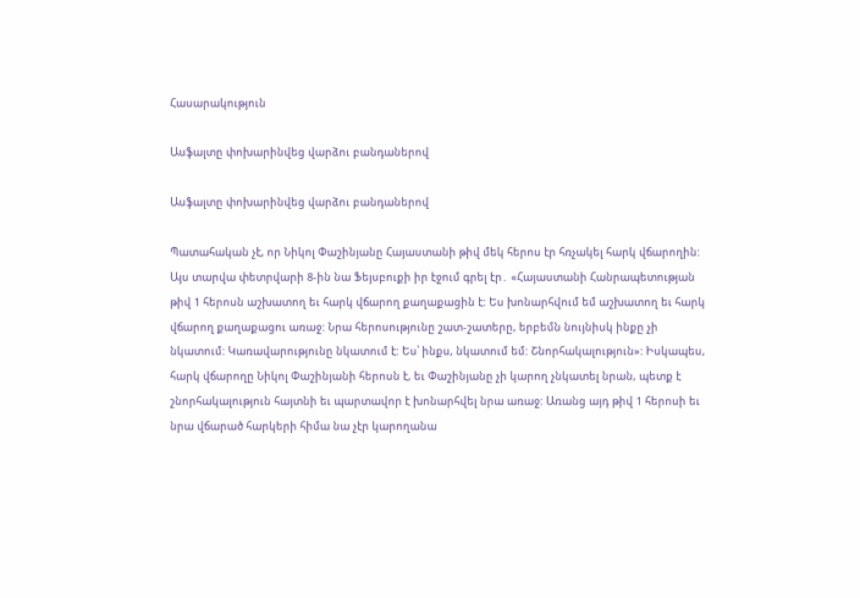Հասարակություն

Ասֆալտը փոխարինվեց վարձու բանդաներով

Ասֆալտը փոխարինվեց վարձու բանդաներով

Պատահական չէ, որ Նիկոլ Փաշինյանը Հայաստանի թիվ մեկ հերոս էր հռչակել հարկ վճարողին: Այս տարվա փետրվարի 8-ին նա Ֆեյսբուքի իր էջում գրել էր․ «Հայաստանի Հանրապետության թիվ 1 հերոսն աշխատող եւ հարկ վճարող քաղաքացին է: Ես խոնարհվում եմ աշխատող եւ հարկ վճարող քաղաքացու առաջ: Նրա հերոսությունը շատ-շատերը, երբեմն նույնիսկ ինքը չի նկատում: Կառավարությունը նկատում է: Ես՝ ինքս, նկատում եմ: Շնորհակալություն»: Իսկապես, հարկ վճարողը Նիկոլ Փաշինյանի հերոսն է, եւ Փաշինյանը չի կարող չնկատել նրան, պետք է շնորհակալություն հայտնի եւ պարտավոր է խոնարհվել նրա առաջ: Առանց այդ թիվ 1 հերոսի եւ նրա վճարած հարկերի հիմա նա չէր կարողանա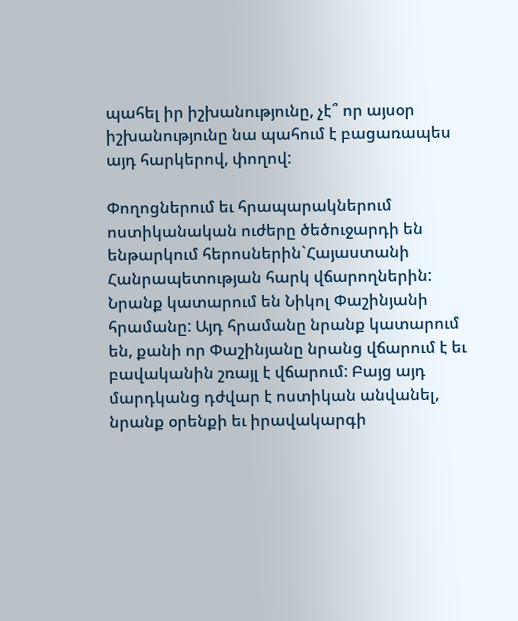պահել իր իշխանությունը, չէ՞ որ այսօր իշխանությունը նա պահում է բացառապես այդ հարկերով, փողով:

Փողոցներում եւ հրապարակներում ոստիկանական ուժերը ծեծուջարդի են ենթարկում հերոսներին`Հայաստանի Հանրապետության հարկ վճարողներին: Նրանք կատարում են Նիկոլ Փաշինյանի հրամանը: Այդ հրամանը նրանք կատարում են, քանի որ Փաշինյանը նրանց վճարում է եւ բավականին շռայլ է վճարում: Բայց այդ մարդկանց դժվար է ոստիկան անվանել, նրանք օրենքի եւ իրավակարգի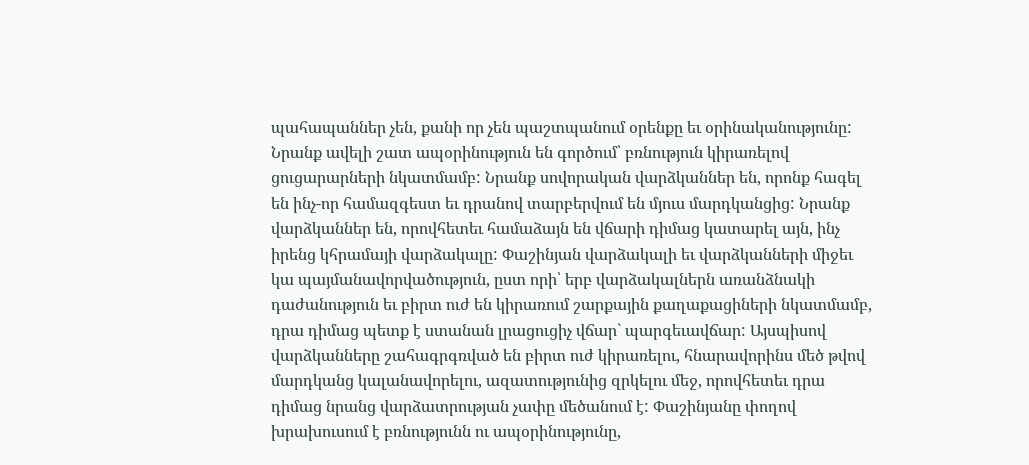պահապաններ չեն, քանի որ չեն պաշտպանում օրենքը եւ օրինականությունը: Նրանք ավելի շատ ապօրինություն են գործում՝ բռնություն կիրառելով ցուցարարների նկատմամբ: Նրանք սովորական վարձկաններ են, որոնք հագել են ինչ-որ համազգեստ եւ դրանով տարբերվում են մյուս մարդկանցից: Նրանք վարձկաններ են, որովհետեւ համաձայն են վճարի դիմաց կատարել այն, ինչ իրենց կհրամայի վարձակալը: Փաշինյան վարձակալի եւ վարձկանների միջեւ կա պայմանավորվածություն, ըստ որի՝ երբ վարձակալներն առանձնակի դաժանություն եւ բիրտ ուժ են կիրառում շարքային քաղաքացիների նկատմամբ, դրա դիմաց պետք է ստանան լրացուցիչ վճար` պարգեւավճար: Այսպիսով վարձկանները շահագրգռված են բիրտ ուժ կիրառելու, հնարավորինս մեծ թվով մարդկանց կալանավորելու, ազատությունից զրկելու մեջ, որովհետեւ դրա դիմաց նրանց վարձատրության չափը մեծանում է: Փաշինյանը փողով խրախուսում է բռնությունն ու ապօրինությունը,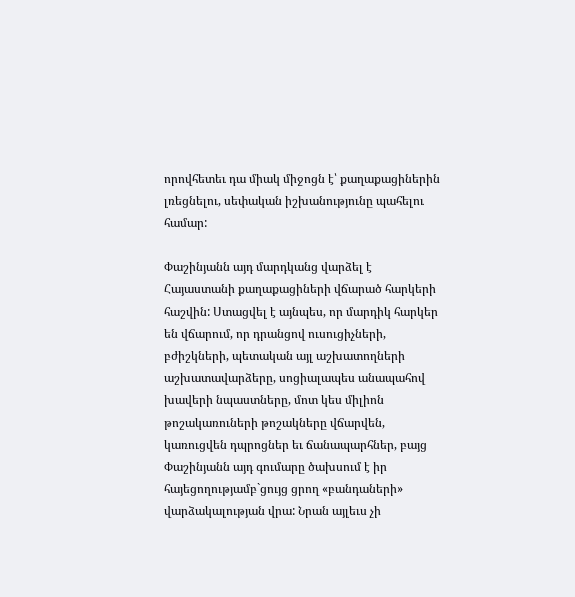որովհետեւ դա միակ միջոցն է՝ քաղաքացիներին լռեցնելու, սեփական իշխանությունը պահելու համար:

Փաշինյանն այդ մարդկանց վարձել է Հայաստանի քաղաքացիների վճարած հարկերի հաշվին: Ստացվել է այնպես, որ մարդիկ հարկեր են վճարում, որ դրանցով ուսուցիչների, բժիշկների, պետական այլ աշխատողների աշխատավարձերը, սոցիալապես անապահով խավերի նպաստները, մոտ կես միլիոն թոշակառուների թոշակները վճարվեն, կառուցվեն դպրոցներ եւ ճանապարհներ, բայց Փաշինյանն այդ գումարը ծախսում է իր հայեցողությամբ`ցույց ցրող «բանդաների» վարձակալության վրա: Նրան այլեւս չի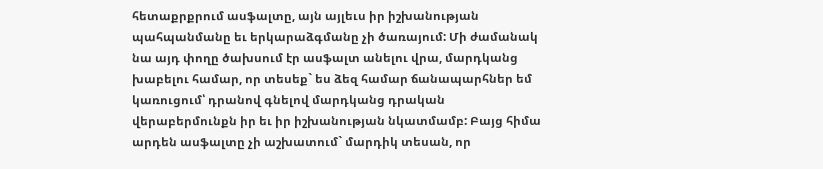հետաքրքրում ասֆալտը, այն այլեւս իր իշխանության պահպանմանը եւ երկարաձգմանը չի ծառայում: Մի ժամանակ նա այդ փողը ծախսում էր ասֆալտ անելու վրա, մարդկանց խաբելու համար, որ տեսեք` ես ձեզ համար ճանապարհներ եմ կառուցում՝ դրանով գնելով մարդկանց դրական վերաբերմունքն իր եւ իր իշխանության նկատմամբ: Բայց հիմա արդեն ասֆալտը չի աշխատում` մարդիկ տեսան, որ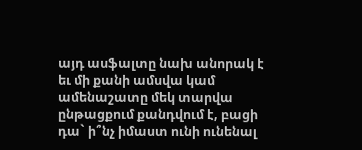այդ ասֆալտը նախ անորակ է եւ մի քանի ամսվա կամ ամենաշատը մեկ տարվա ընթացքում քանդվում է, բացի դա` ի՞նչ իմաստ ունի ունենալ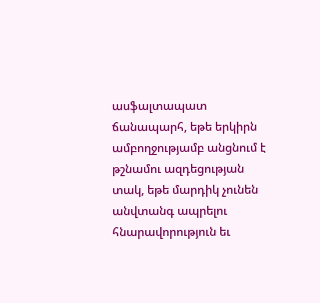ասֆալտապատ ճանապարհ, եթե երկիրն ամբողջությամբ անցնում է թշնամու ազդեցության տակ, եթե մարդիկ չունեն անվտանգ ապրելու հնարավորություն եւ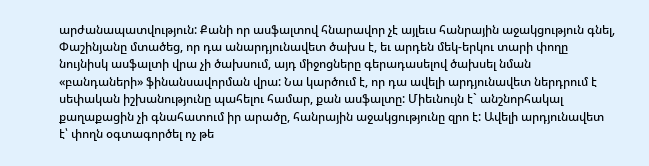արժանապատվություն: Քանի որ ասֆալտով հնարավոր չէ այլեւս հանրային աջակցություն գնել, Փաշինյանը մտածեց, որ դա անարդյունավետ ծախս է, եւ արդեն մեկ-երկու տարի փողը նույնիսկ ասֆալտի վրա չի ծախսում, այդ միջոցները գերադասելով ծախսել նման «բանդաների» ֆինանսավորման վրա: Նա կարծում է, որ դա ավելի արդյունավետ ներդրում է սեփական իշխանությունը պահելու համար, քան ասֆալտը: Միեւնույն է` անշնորհակալ քաղաքացին չի գնահատում իր արածը, հանրային աջակցությունը զրո է: Ավելի արդյունավետ է՝ փողն օգտագործել ոչ թե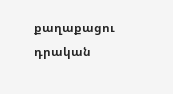քաղաքացու դրական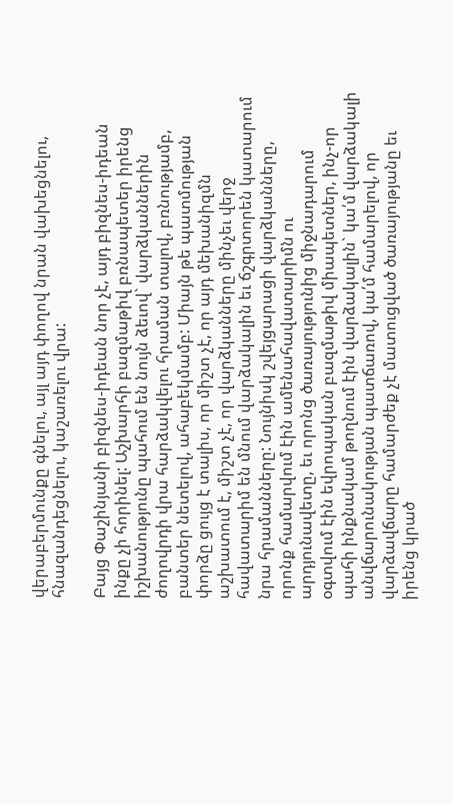վերաբերմունքը գնելու, այլ այդ փողով նրան վախեցնելու, հնազանդեցնելու, կաշառելու վրա:

Բայց Փաշինյանի բիզնես-իդեան նոր չէ, այդ բիզնես-իդեան ինքը չի հորինել: Աշխարհի բազմաթիվ բռնապետեր իրենց իշխանությունը պահում են նույն ձեւով` վարձկաններին ժողովրդի վրա հարձակվելու հրաման տալով, բռնությամբ, բանտեր նետելով, ահաբեկմամբ: Միայն թե պատմության փորձը ցույց է տալիս, որ միշտ չէ, որ այդ մեխանիզմն աշխատում է, միշտ չէ, որ վարձկանները մինչեւ վերջ հավատարիմ են մնում վարձակալին եւ ճշգրտորեն կատարում նրա հրամանները: Նույնիսկ շվեյցարացի վարձկանները, որոնք համարվում էին ամենահավատարիմն ու արդյունավետը, եւ որոնց ծառայությունից միջնադարում օգտվում էին եվրոպական բազմաթիվ միապետներ, ինչ-որ պահի ինքնակամ թողնում էին վարձակալին` կա՛մ վարձակալի անվճարունակության պատճառով, կա՛մ համարելով, որ վարձավճարը համարժեք չէ մատուցված ծառայությանը եւ իրենց կրած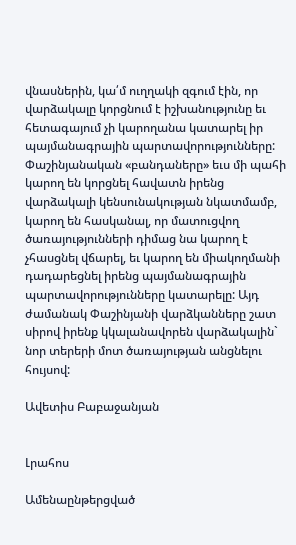վնասներին, կա՛մ ուղղակի զգում էին, որ վարձակալը կորցնում է իշխանությունը եւ հետագայում չի կարողանա կատարել իր պայմանագրային պարտավորությունները: Փաշինյանական «բանդաները» եւս մի պահի կարող են կորցնել հավատն իրենց վարձակալի կենսունակության նկատմամբ, կարող են հասկանալ, որ մատուցվող ծառայությունների դիմաց նա կարող է չհասցնել վճարել, եւ կարող են միակողմանի դադարեցնել իրենց պայմանագրային պարտավորությունները կատարելը: Այդ ժամանակ Փաշինյանի վարձկանները շատ սիրով իրենք կկալանավորեն վարձակալին` նոր տերերի մոտ ծառայության անցնելու հույսով:

Ավետիս Բաբաջանյան


Լրահոս

Ամենաընթերցված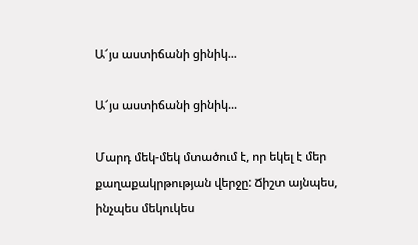Ա՜յս աստիճանի ցինիկ...

Ա՜յս աստիճանի ցինիկ...

Մարդ մեկ-մեկ մտածում է, որ եկել է մեր քաղաքակրթության վերջը: Ճիշտ այնպես, ինչպես մեկուկես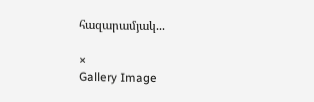հազարամյակ...

×
Gallery Image